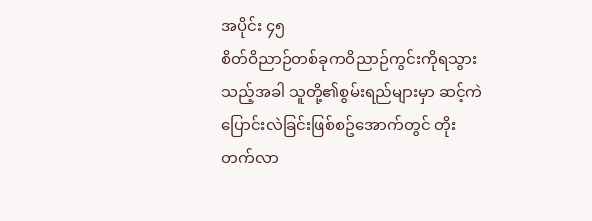အပိုင်း ၄၅
စိတ်ဝိညာဉ်တစ်ခုကဝိညာဉ်ကွင်းကိုရသွားသည့်အခါ သူတို့၏စွမ်းရည်များမှာ ဆင့်ကဲပြောင်းလဲခြင်းဖြစ်စဥ်အောက်တွင် တိုးတက်လာ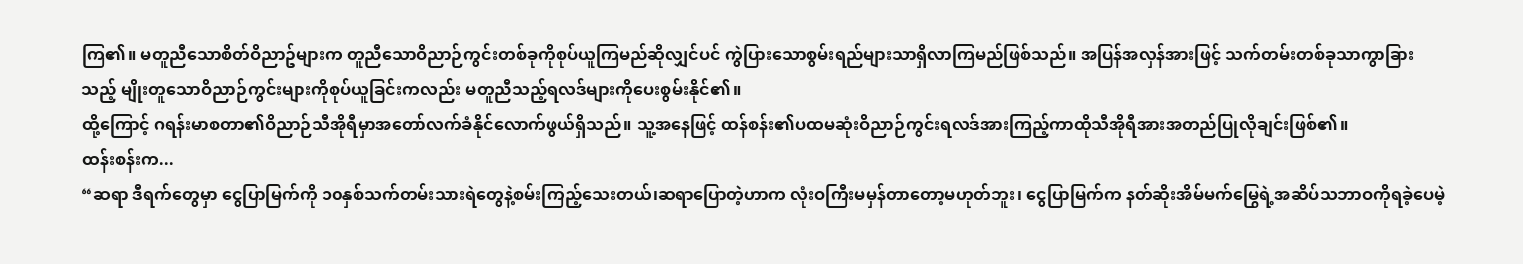ကြ၏။ မတူညီသောစိတ်ဝိညာဥ်များက တူညီသောဝိညာဉ်ကွင်းတစ်ခုကိုစုပ်ယူကြမည်ဆိုလျှင်ပင် ကွဲပြားသောစွမ်းရည်များသာရှိလာကြမည်ဖြစ်သည်။ အပြန်အလှန်အားဖြင့် သက်တမ်းတစ်ခုသာကွာခြားသည့် မျိုးတူသောဝိညာဉ်ကွင်းများကိုစုပ်ယူခြင်းကလည်း မတူညီသည့်ရလဒ်များကိုပေးစွမ်းနိုင်၏။
ထို့ကြောင့် ဂရန်းမာစတာ၏ဝိညာဉ်သီအိုရီမှာအတော်လက်ခံနိုင်လောက်ဖွယ်ရှိသည်။ သူ့အနေဖြင့် ထန်စန်း၏ပထမဆုံးဝိညာဉ်ကွင်းရလဒ်အားကြည့်ကာထိုသီအိုရီအားအတည်ပြုလိုချင်းဖြစ်၏။
ထန်းစန်းက...
“ဆရာ ဒီရက်တွေမှာ ငွေပြာမြက်ကို ၁၀နှစ်သက်တမ်းသားရဲတွေနဲ့စမ်းကြည့်သေးတယ်၊ဆရာပြောတဲ့ဟာက လုံးဝကြီးမမှန်တာတော့မဟုတ်ဘူး၊ ငွေပြာမြက်က နတ်ဆိုးအိမ်မက်မြွေရဲ့အဆိပ်သဘာဝကိုရခဲ့ပေမဲ့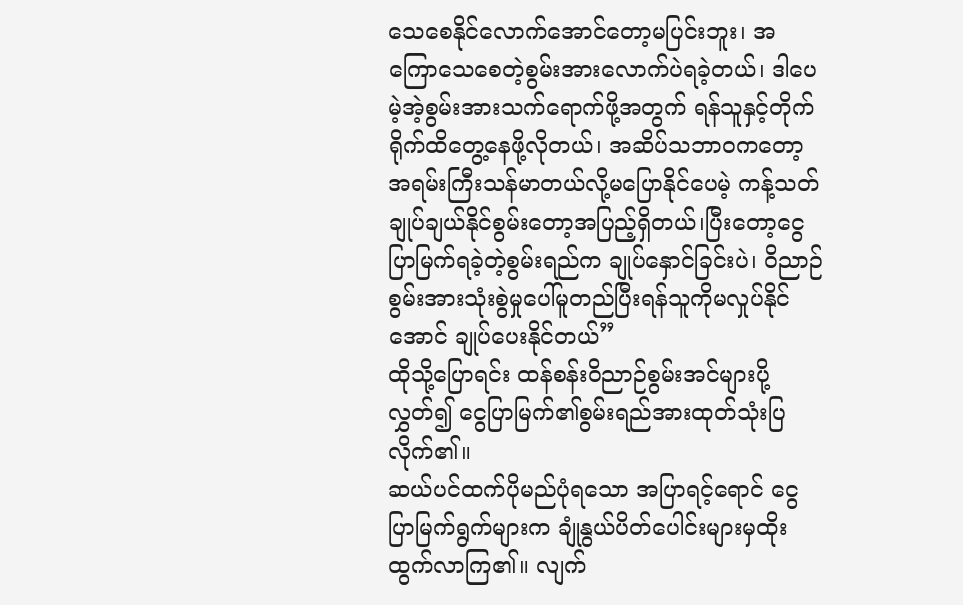သေစေနိုင်လောက်အောင်တော့မပြင်းဘူး၊ အကြောသေစေတဲ့စွမ်းအားလောက်ပဲရခဲ့တယ်၊ ဒါပေမဲ့အဲ့စွမ်းအားသက်ရောက်ဖို့အတွက် ရန်သူနှင့်တိုက်ရိုက်ထိတွေ့နေဖို့လိုတယ်၊ အဆိပ်သဘာဝကတော့အရမ်းကြီးသန်မာတယ်လို့မပြောနိုင်ပေမဲ့ ကန့်သတ်ချုပ်ချယ်နိုင်စွမ်းတော့အပြည့်ရှိတယ်၊ပြီးတော့ငွေပြာမြက်ရခဲ့တဲ့စွမ်းရည်က ချုပ်နှောင်ခြင်းပဲ၊ ဝိညာဉ်စွမ်းအားသုံးစွဲမှုပေါ်မူတည်ပြီးရန်သူကိုမလှုပ်နိုင်အောင် ချုပ်ပေးနိုင်တယ်”
ထိုသို့ပြောရင်း ထန်စန်းဝိညာဉ်စွမ်းအင်များပို့လွှတ်၍ ငွေပြာမြက်၏စွမ်းရည်အားထုတ်သုံးပြလိုက်၏။
ဆယ်ပင်ထက်ပိုမည်ပုံရသော အပြာရင့်ရောင် ငွေပြာမြက်ရွက်များက ချုံနွယ်ပိတ်ပေါင်းများမှထိုးထွက်လာကြ၏။ လျက်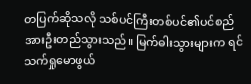တပြက်ဆိုသလို သစ်ပင်ကြီးတစ်ပင်၏ပင်စည်အားဦးတည်သွားသည်။ မြက်ဓါးသွားများက ရင်သက်ရှုမောဖွယ်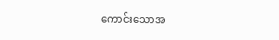ကောင်းသောအ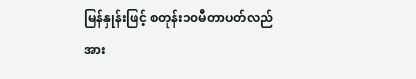မြန်နှုန်းဖြင့် စတုန်း၁၀မီတာပတ်လည်အား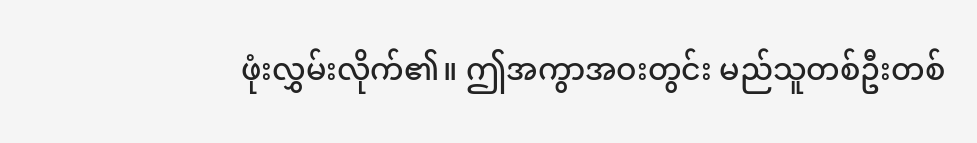ဖုံးလွှမ်းလိုက်၏။ ဤအကွာအဝးတွင်း မည်သူတစ်ဦးတစ်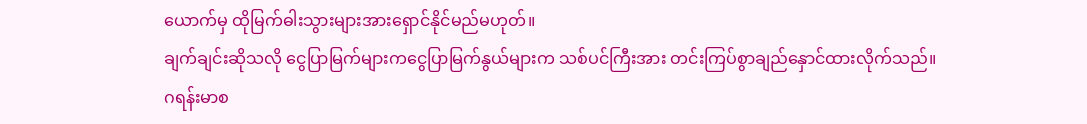ယောက်မှ ထိုမြက်ဓါးသွားများအားရှောင်နိုင်မည်မဟုတ်။
ချက်ချင်းဆိုသလို ငွေပြာမြက်များကငွေပြာမြက်နွယ်များက သစ်ပင်ကြီးအား တင်းကြပ်စွာချည်နှောင်ထားလိုက်သည်။
ဂရန်းမာစ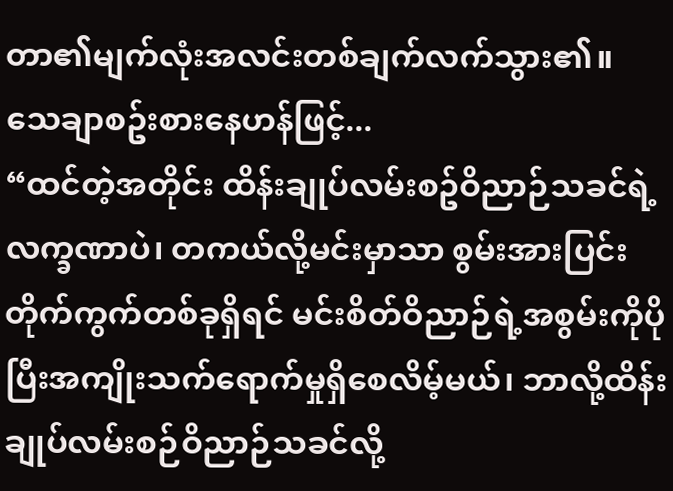တာ၏မျက်လုံးအလင်းတစ်ချက်လက်သွား၏။ သေချာစဥ်းစားနေဟန်ဖြင့်...
“ထင်တဲ့အတိုင်း ထိန်းချုပ်လမ်းစဥ်ဝိညာဉ်သခင်ရဲ့လက္ခဏာပဲ၊ တကယ်လို့မင်းမှာသာ စွမ်းအားပြင်းတိုက်ကွက်တစ်ခုရှိရင် မင်းစိတ်ဝိညာဉ်ရဲ့အစွမ်းကိုပိုပြီးအကျိုးသက်ရောက်မှုရှိစေလိမ့်မယ်၊ ဘာလို့ထိန်းချုပ်လမ်းစဉ်ဝိညာဉ်သခင်လို့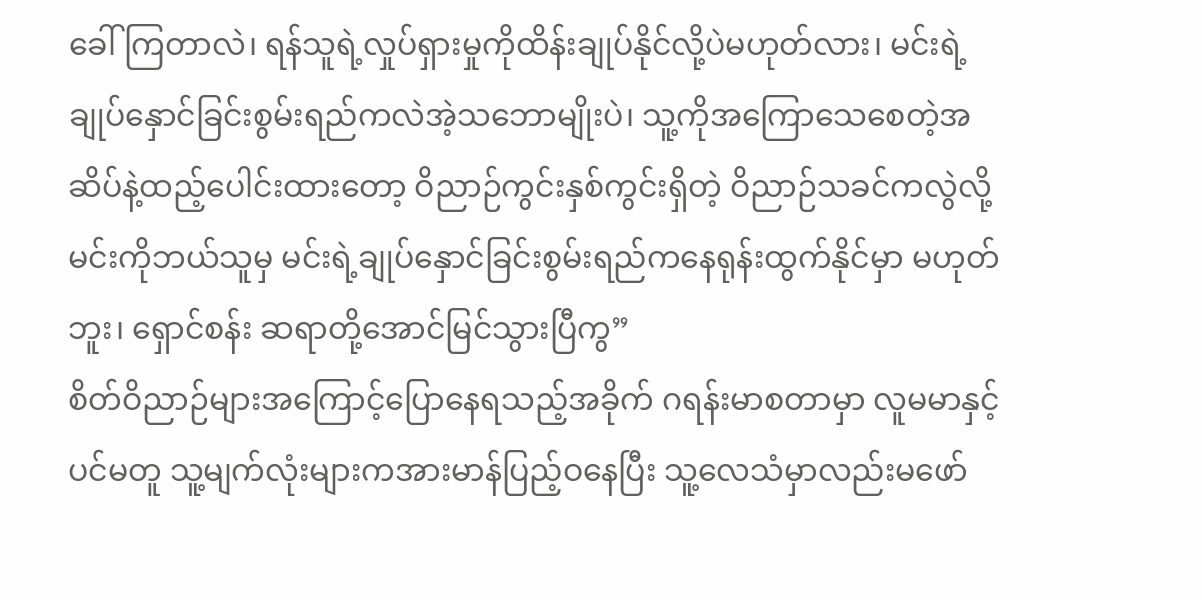ခေါ်ကြတာလဲ၊ ရန်သူရဲ့လှုပ်ရှားမှုကိုထိန်းချုပ်နိုင်လို့ပဲမဟုတ်လား၊ မင်းရဲ့ချုပ်နှောင်ခြင်းစွမ်းရည်ကလဲအဲ့သဘောမျိုးပဲ၊ သူ့ကိုအကြောသေစေတဲ့အဆိပ်နဲ့ထည့်ပေါင်းထားတော့ ဝိညာဉ်ကွင်းနှစ်ကွင်းရှိတဲ့ ဝိညာဉ်သခင်ကလွဲလို့ မင်းကိုဘယ်သူမှ မင်းရဲ့ချုပ်နှောင်ခြင်းစွမ်းရည်ကနေရုန်းထွက်နိုင်မှာ မဟုတ်ဘူး၊ ရှောင်စန်း ဆရာတို့အောင်မြင်သွားပြီကွ”
စိတ်ဝိညာဉ်များအကြောင့်ပြောနေရသည့်အခိုက် ဂရန်းမာစတာမှာ လူမမာနှင့်ပင်မတူ သူ့မျက်လုံးများကအားမာန်ပြည့်ဝနေပြီး သူ့လေသံမှာလည်းမဖော်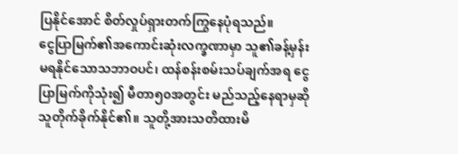ပြနိုင်အောင် စိတ်လှုပ်ရှားတက်ကြွနေပုံရသည်။
ငွေပြာမြက်၏အကောင်းဆုံးလက္ခဏာမှာ သူ၏ခန့်မှန်းမရနိုင်သောသဘာဝပင်၊ ထန်စန်းစမ်းသပ်ချက်အရ ငွေပြာမြက်ကိုသုံး၍ မီတာ၅၀အတွင်း မည်သည့်နေရာမှဆို သူတိုက်ခိုက်နိုင်၏။ သူတို့အားသတိထားမိ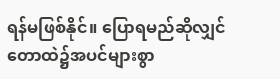ရန်မဖြစ်နိုင်။ ပြောရမည်ဆိုလျှင်တောထဲ၌အပင်များစွာ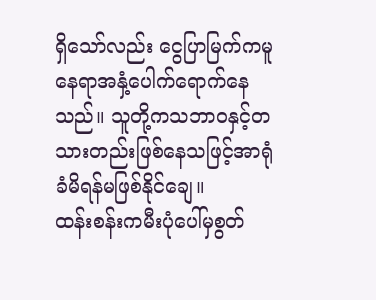ရှိသော်လည်း ငွေပြာမြက်ကမူနေရာအနှံ့ပေါက်ရောက်နေသည်။ သူတို့ကသဘာဝနှင့်တသားတည်းဖြစ်နေသဖြင့်အာရုံခံမိရန်မဖြစ်နိုင်ချေ။
ထန်းစန်းကမီးပုံပေါ်မှစွတ်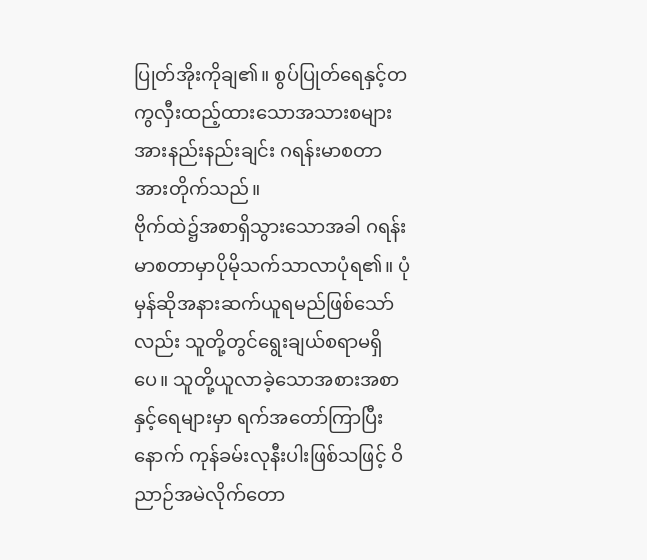ပြုတ်အိုးကိုချ၏။ စွပ်ပြုတ်ရေနှင့်တကွလှီးထည့်ထားသောအသားစများအားနည်းနည်းချင်း ဂရန်းမာစတာအားတိုက်သည်။
ဗိုက်ထဲ၌အစာရှိသွားသောအခါ ဂရန်းမာစတာမှာပိုမိုသက်သာလာပုံရ၏။ ပုံမှန်ဆိုအနားဆက်ယူရမည်ဖြစ်သော်လည်း သူတို့တွင်ရွေးချယ်စရာမရှိပေ။ သူတို့ယူလာခဲ့သောအစားအစာနှင့်ရေများမှာ ရက်အတော်ကြာပြီးနောက် ကုန်ခမ်းလုနီးပါးဖြစ်သဖြင့် ဝိညာဉ်အမဲလိုက်တော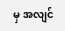မှ အလျင်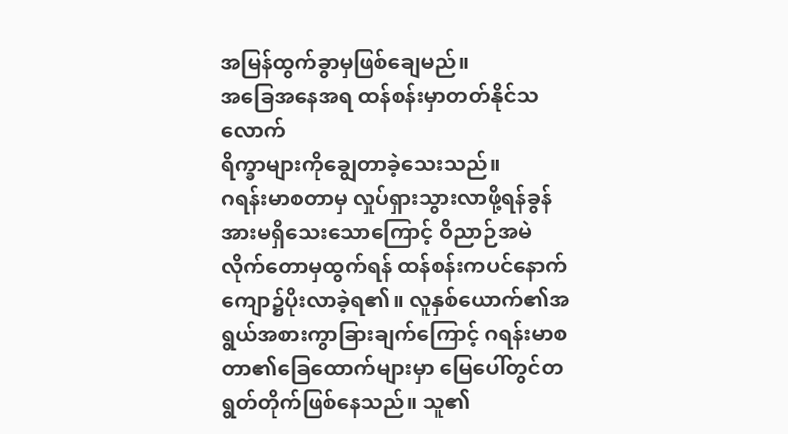အမြန်ထွက်ခွာမှဖြစ်ချေမည်။
အခြေအနေအရ ထန်စန်းမှာတတ်နိုင်သလောက်
ရိက္ခာများကိုချွေတာခဲ့သေးသည်။
ဂရန်းမာစတာမှ လှုပ်ရှားသွားလာဖို့ရန်ခွန်အားမရှိသေးသောကြောင့် ဝိညာဉ်အမဲလိုက်တောမှထွက်ရန် ထန်စန်းကပင်နောက်ကျော၌ပိုးလာခဲ့ရ၏။ လူနှစ်ယောက်၏အရွယ်အစားကွာခြားချက်ကြောင့် ဂရန်းမာစတာ၏ခြေထောက်များမှာ မြေပေါ်တွင်တရွတ်တိုက်ဖြစ်နေသည်။ သူ၏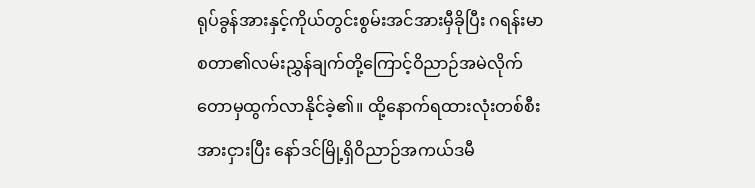ရုပ်ခွန်အားနှင့်ကိုယ်တွင်းစွမ်းအင်အားမှီခိုပြီး ဂရန်းမာစတာ၏လမ်းညွှန်ချက်တို့ကြောင့်ဝိညာဉ်အမဲလိုက်တောမှထွက်လာနိုင်ခဲ့၏။ ထို့နောက်ရထားလုံးတစ်စီးအားငှားပြီး နော်ဒင်မြို့ရှိဝိညာဉ်အကယ်ဒမီ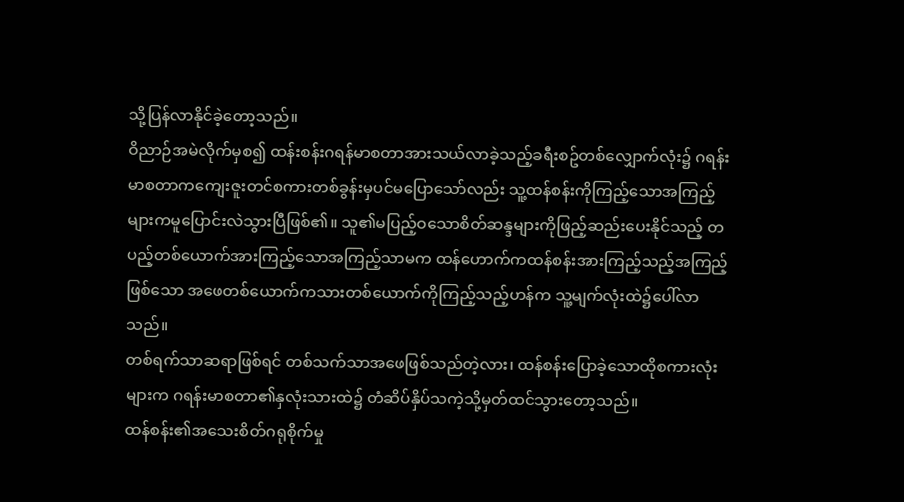သို့ပြန်လာနိုင်ခဲ့တော့သည်။
ဝိညာဉ်အမဲလိုက်မှစ၍ ထန်းစန်းဂရန်မာစတာအားသယ်လာခဲ့သည့်ခရီးစဥ်တစ်လျှောက်လုံး၌ ဂရန်းမာစတာကကျေးဇူးတင်စကားတစ်ခွန်းမှပင်မပြောသော်လည်း သူ့ထန်စန်းကိုကြည့်သောအကြည့်များကမူပြောင်းလဲသွားပြီဖြစ်၏။ သူ၏မပြည့်ဝသောစိတ်ဆန္ဒများကိုဖြည့်ဆည်းပေးနိုင်သည့် တပည့်တစ်ယောက်အားကြည့်သောအကြည့်သာမက ထန်ဟောက်ကထန်စန်းအားကြည့်သည့်အကြည့်ဖြစ်သော အဖေတစ်ယောက်ကသားတစ်ယောက်ကိုကြည့်သည့်ဟန်က သူ့မျက်လုံးထဲ၌ပေါ်လာသည်။
တစ်ရက်သာဆရာဖြစ်ရင် တစ်သက်သာအဖေဖြစ်သည်တဲ့လား၊ ထန်စန်းပြောခဲ့သောထိုစကားလုံးများက ဂရန်းမာစတာ၏နှလုံးသားထဲ၌ တံဆိပ်နှိပ်သကဲ့သို့မှတ်ထင်သွားတော့သည်။
ထန်စန်း၏အသေးစိတ်ဂရုစိုက်မှု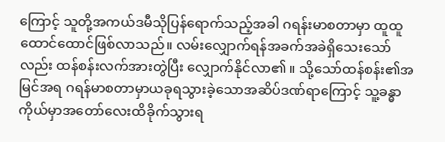ကြောင့် သူတို့အကယ်ဒမီသိုပြန်ရောက်သည့်အခါ ဂရန်းမာစတာမှာ ထူထူထောင်ထောင်ဖြစ်လာသည်။ လမ်းလျှောက်ရန်အခက်အခဲရှိသေးသော်လည်း ထန်စန်းလက်အားတွဲပြီး လျှောက်နိုင်လာ၏။ သို့သော်ထန်စန်း၏အမြင်အရ ဂရန်မာစတာမှာယခုရသွားခဲ့သောအဆိပ်ဒဏ်ရာကြောင့် သူ့ခန္ဓာကိုယ်မှာအတော်လေးထိခိုက်သွားရ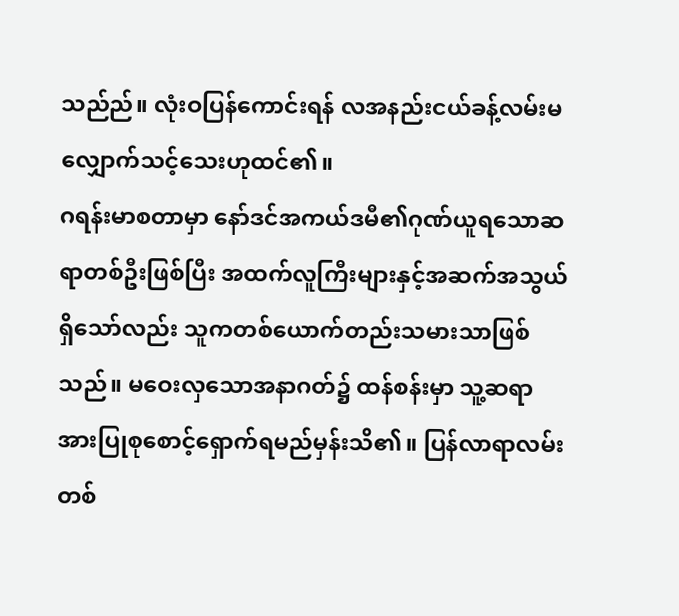သည်ည်။ လုံးဝပြန်ကောင်းရန် လအနည်းငယ်ခန့်လမ်းမလျှောက်သင့်သေးဟုထင်၏။
ဂရန်းမာစတာမှာ နော်ဒင်အကယ်ဒမီ၏ဂုဏ်ယူရသောဆရာတစ်ဦးဖြစ်ပြီး အထက်လူကြီးများနှင့်အဆက်အသွယ်ရှိသော်လည်း သူကတစ်ယောက်တည်းသမားသာဖြစ်သည်။ မဝေးလှသောအနာဂတ်၌ ထန်စန်းမှာ သူ့ဆရာအားပြုစုစောင့်ရှောက်ရမည်မှန်းသိ၏။ ပြန်လာရာလမ်းတစ်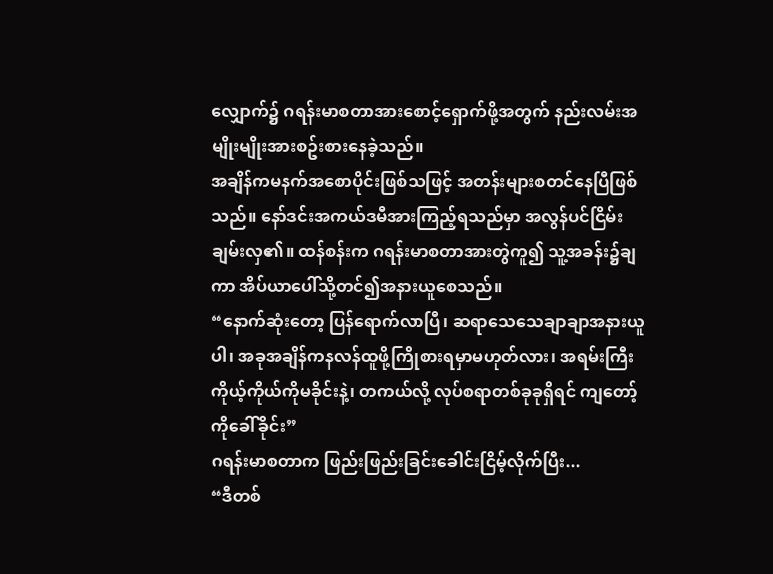လျှောက်၌ ဂရန်းမာစတာအားစောင့်ရှောက်ဖို့အတွက် နည်းလမ်းအမျိုးမျိုးအားစဥ်းစားနေခဲ့သည်။
အချိန်ကမနက်အစောပိုင်းဖြစ်သဖြင့် အတန်းများစတင်နေပြီဖြစ်သည်။ နော်ဒင်းအကယ်ဒမီအားကြည့်ရသည်မှာ အလွန်ပင်ငြိမ်းချမ်းလှ၏။ ထန်စန်းက ဂရန်းမာစတာအားတွဲကူ၍ သူ့အခန်း၌ချကာ အိပ်ယာပေါ်သို့တင်၍အနားယူစေသည်။
“နောက်ဆုံးတော့ ပြန်ရောက်လာပြီ၊ ဆရာသေသေချာချာအနားယူပါ၊ အခုအချိန်ကနလန်ထူဖို့ကြိုစားရမှာမဟုတ်လား၊ အရမ်းကြီးကိုယ့်ကိုယ်ကိုမခိုင်းနဲ့၊ တကယ်လို့ လုပ်စရာတစ်ခုခုရှိရင် ကျတော့်ကိုခေါ်ခိုင်း”
ဂရန်းမာစတာက ဖြည်းဖြည်းခြင်းခေါင်းငြိမ့်လိုက်ပြီး...
“ဒီတစ်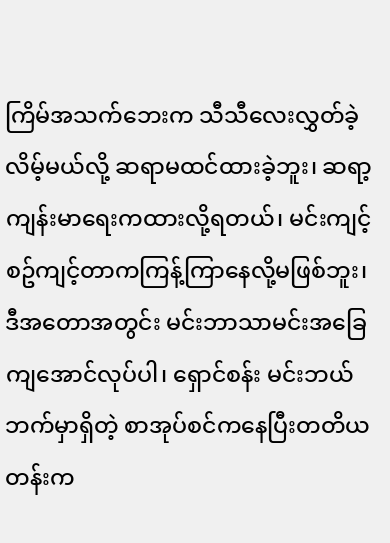ကြိမ်အသက်ဘေးက သီသီလေးလွှတ်ခဲ့လိမ့်မယ်လို့ ဆရာမထင်ထားခဲ့ဘူး၊ ဆရာ့ကျန်းမာရေးကထားလို့ရတယ်၊ မင်းကျင့်စဥ်ကျင့်တာကကြန့်ကြာနေလို့မဖြစ်ဘူး၊ ဒီအတောအတွင်း မင်းဘာသာမင်းအခြေကျအောင်လုပ်ပါ၊ ရှောင်စန်း မင်းဘယ်ဘက်မှာရှိတဲ့ စာအုပ်စင်ကနေပြီးတတိယတန်းက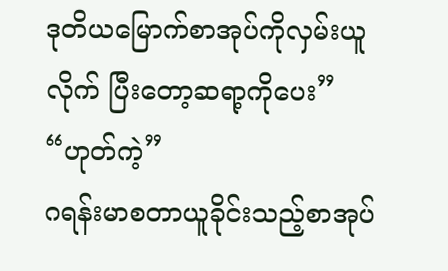ဒုတိယမြောက်စာအုပ်ကိုလှမ်းယူလိုက် ပြီးတော့ဆရာ့ကိုပေး”
“ဟုတ်ကဲ့”
ဂရန်းမာစတာယူခိုင်းသည့်စာအုပ်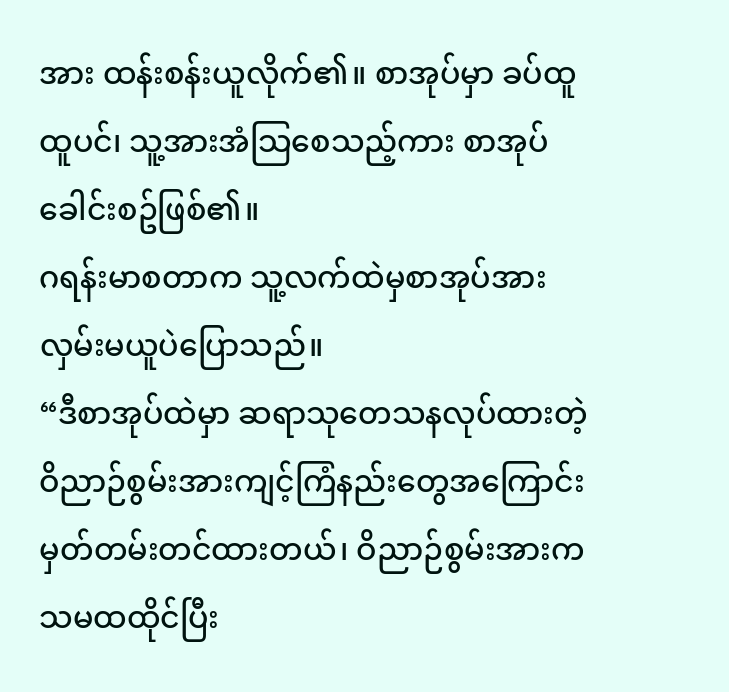အား ထန်းစန်းယူလိုက်၏။ စာအုပ်မှာ ခပ်ထူထူပင်၊ သူ့အားအံသြစေသည့်ကား စာအုပ်ခေါင်းစဥ်ဖြစ်၏။
ဂရန်းမာစတာက သူ့လက်ထဲမှစာအုပ်အားလှမ်းမယူပဲပြောသည်။
“ဒီစာအုပ်ထဲမှာ ဆရာသုတေသနလုပ်ထားတဲ့ဝိညာဉ်စွမ်းအားကျင့်ကြံနည်းတွေအကြောင်းမှတ်တမ်းတင်ထားတယ်၊ ဝိညာဉ်စွမ်းအားက သမထထိုင်ပြီး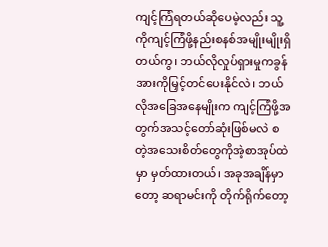ကျင့်ကြံရတယ်ဆိုပေမဲ့လည်း သူ့ကိုကျင့်ကြံဖို့နည်းစနစ်အမျိုးမျိုးရှိတယ်ကွ၊ ဘယ်လိုလှုပ်ရှားမှုကခွန်အားကိုမြှင့်တင်ပေးနိုင်လဲ၊ ဘယ်လိုအခြေအနေမျိုးက ကျင့်ကြံဖို့အတွက်အသင့်တော်ဆုံးဖြစ်မလဲ စတဲ့အသေးစိတ်တွေကိုအဲ့စာအုပ်ထဲမှာ မှတ်ထားတယ်၊ အခုအချိန်မှာတော့ ဆရာမင်းကို တိုက်ရိုက်တော့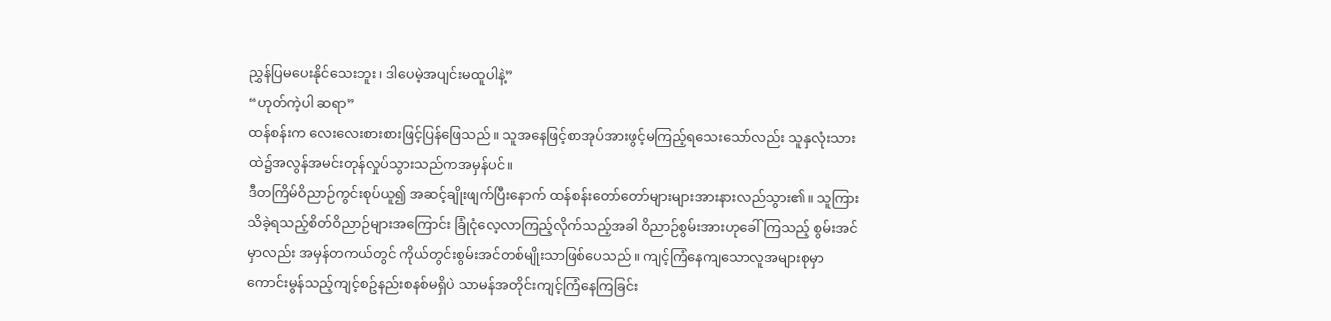ညွှန်ပြမပေးနိုင်သေးဘူး၊ ဒါပေမဲ့အပျင်းမထူပါနဲ့”
“ဟုတ်ကဲ့ပါ ဆရာ”
ထန်စန်းက လေးလေးစားစားဖြင့်ပြန်ဖြေသည်။ သူအနေဖြင့်စာအုပ်အားဖွင့်မကြည့်ရသေးသော်လည်း သူနှလုံးသားထဲ၌အလွန်အမင်းတုန်လှုပ်သွားသည်ကအမှန်ပင်။
ဒီတကြိမ်ဝိညာဉ်ကွင်းစုပ်ယူ၍ အဆင့်ချိုးဖျက်ပြီးနောက် ထန်စန်းတော်တော်များများအားနားလည်သွား၏။ သူကြားသိခဲ့ရသည့်စိတ်ဝိညာဉ်များအကြောင်း ခြုံငုံလေ့လာကြည့်လိုက်သည့်အခါ ဝိညာဉ်စွမ်းအားဟုခေါ်ကြသည့် စွမ်းအင်မှာလည်း အမှန်တကယ်တွင် ကိုယ်တွင်းစွမ်းအင်တစ်မျိုးသာဖြစ်ပေသည်။ ကျင့်ကြံနေကျသောလူအများစုမှာ ကောင်းမွန်သည့်ကျင့်စဥ်နည်းစနစ်မရှိပဲ သာမန်အတိုင်းကျင့်ကြံနေကြခြင်း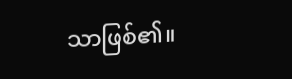သာဖြစ်၏။